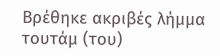Βρέθηκε ακριβές λήμμα
τουτάμ (του)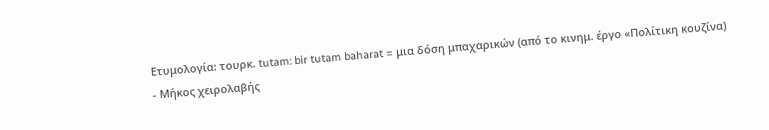Ετυμολογία: τουρκ. tutam: bir tutam baharat = μια δόση μπαχαρικών (από το κινημ. έργο «Πολίτικη κουζίνα)
- Μήκος χειρολαβής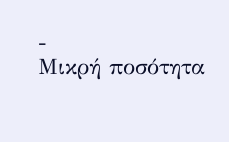-
Μικρή ποσότητα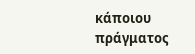κάποιου πράγματος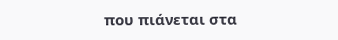που πιάνεται στα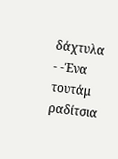δάχτυλα
- -Ένα τουτάμ ραδίτσια